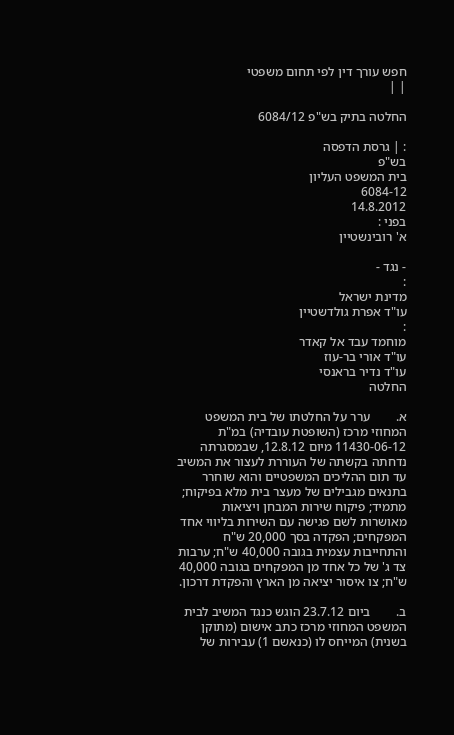חפש עורך דין לפי תחום משפטי
| |

החלטה בתיק בש"פ 6084/12

: | גרסת הדפסה
בש"פ
בית המשפט העליון
6084-12
14.8.2012
בפני :
א' רובינשטיין

- נגד -
:
מדינת ישראל
עו"ד אפרת גולדשטיין
:
מוחמד עבד אל קאדר
עו"ד אורי בר-עוז
עו"ד נדיר בראנסי
החלטה

א.        ערר על החלטתו של בית המשפט המחוזי מרכז (השופטת עובדיה) במ"ת 11430-06-12 מיום 12.8.12, שבמסגרתה נדחתה בקשתה של העוררת לעצור את המשיב עד תום ההליכים המשפטיים והוא שוחרר בתנאים מגבילים של מעצר בית מלא בפיקוח; מתמיד; פיקוח שירות המבחן ויציאות מאושרות לשם פגישה עם השירות בליווי אחד המפקחים; הפקדה בסך 20,000 ש"ח והתחייבות עצמית בגובה 40,000 ש"ח; ערבות צד ג' של כל אחד מן המפקחים בגובה 40,000 ש"ח; צו איסור יציאה מן הארץ והפקדת דרכון.

ב.        ביום 23.7.12 הוגש כנגד המשיב לבית המשפט המחוזי מרכז כתב אישום (מתוקן בשנית) המייחס לו (כנאשם 1) עבירות של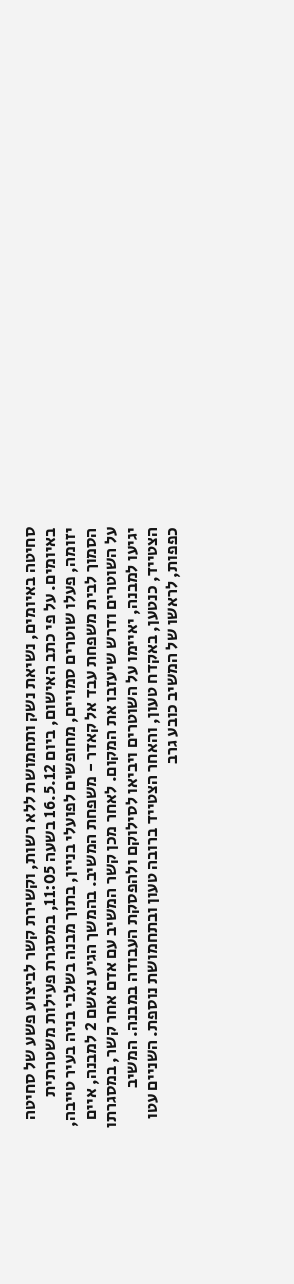סחיטה באיומים, נשיאת נשק ותחמושת ללא רשות, וקשירת קשר לביצוע פשע של סחיטה באיומים. על פי כתב האישום, ביום 16.5.12 בשעה 11:05, במסגרת פעילות משטרתית יזומה, פעלו שוטרים סמויים, מחופשים לפועלי בניין, בתוך מבנה בשלבי בניה בעיר טייבה, הסמוך לבית משפחת עבד אל קאדר - משפחת המשיב. בהמשך הגיע נאשם 2 למבנה, איים על השוטרים ודרש שיעזבו את המקום. לאחר מכן קשר המשיב עם אדם אחר קשר, במסגרתו יגיעו למבנה, יאיימו על השוטרים ויביאו לסילוקם ולהפסקת העבודה במבנה. המשיב הצטייד, כנטען, באקדח טעון, והאחר הצטייד ברובה טעון ובתחמושת נוספת. השניים עטו כפפות, לראשו של המשיב כובע גרב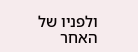ולפניו של האחר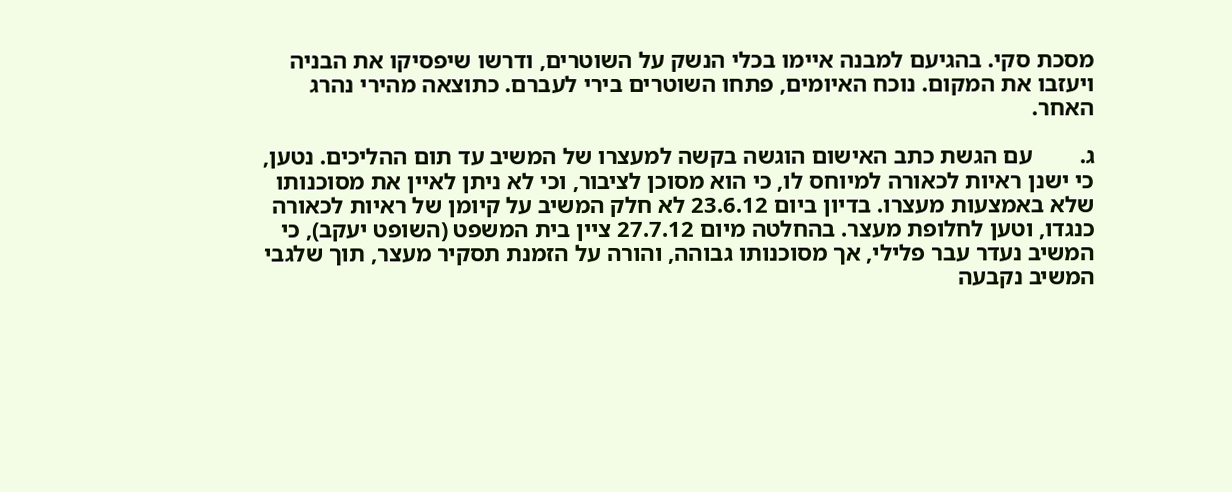מסכת סקי. בהגיעם למבנה איימו בכלי הנשק על השוטרים, ודרשו שיפסיקו את הבניה ויעזבו את המקום. נוכח האיומים, פתחו השוטרים בירי לעברם. כתוצאה מהירי נהרג האחר.

ג.        עם הגשת כתב האישום הוגשה בקשה למעצרו של המשיב עד תום ההליכים. נטען, כי ישנן ראיות לכאורה למיוחס לו, כי הוא מסוכן לציבור, וכי לא ניתן לאיין את מסוכנותו שלא באמצעות מעצרו. בדיון ביום 23.6.12 לא חלק המשיב על קיומן של ראיות לכאורה כנגדו, וטען לחלופת מעצר. בהחלטה מיום 27.7.12 ציין בית המשפט (השופט יעקב), כי המשיב נעדר עבר פלילי, אך מסוכנותו גבוהה, והורה על הזמנת תסקיר מעצר, תוך שלגבי המשיב נקבעה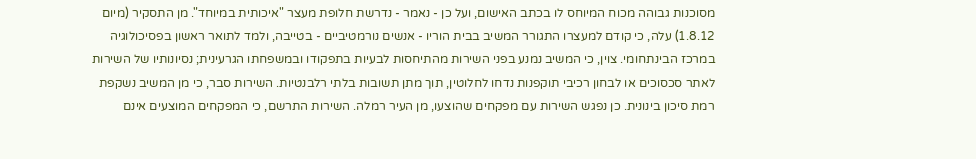מסוכנות גבוהה מכוח המיוחס לו בכתב האישום, ועל כן - נאמר - נדרשת חלופת מעצר "איכותית במיוחד". מן התסקיר (מיום 1.8.12) עלה, כי קודם למעצרו התגורר המשיב בבית הוריו - אנשים נורמטיביים - בטייבה, ולמד לתואר ראשון בפסיכולוגיה במרכז הבינתחומי. צוין, כי המשיב נמנע בפני השירות מהתיחסות לבעיות בתפקודו ובמשפחתו הגרעינית; נסיונותיו של השירות לאתר סכסוכים או לבחון רכיבי תוקפנות נדחו לחלוטין, תוך מתן תשובות בלתי רלבנטיות. השירות סבר, כי מן המשיב נשקפת רמת סיכון בינונית. כן נפגש השירות עם מפקחים שהוצעו, מן העיר רמלה. השירות התרשם, כי המפקחים המוצעים אינם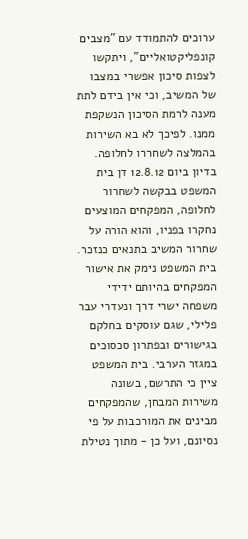ערוכים להתמודד עם "מצבים קונפליקטואליים", ויתקשו לצפות סיכון אפשרי במצבו של המשיב, וכי אין בידם לתת מענה לרמת הסיכון הנשקפת ממנו. לפיכך לא בא השירות בהמלצה לשחררו לחלופה. בדיון ביום 12.8.12 דן בית המשפט בבקשה לשחרור לחלופה, המפקחים המוצעים נחקרו בפניו, והוא הורה על שחרור המשיב בתנאים כנזכר. בית המשפט נימק את אישור המפקחים בהיותם ידידי משפחה ישרי דרך ונעדרי עבר פלילי, שגם עוסקים בחלקם בגישורים ובפתרון סכסוכים במגזר הערבי. בית המשפט ציין כי התרשם, בשונה משירות המבחן, שהמפקחים מבינים את המורכבות על פי נסיונם, ועל כן - מתוך נטילת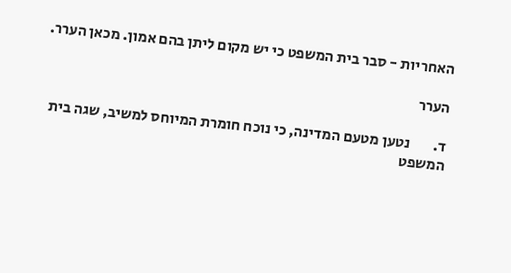האחריות - סבר בית המשפט כי יש מקום ליתן בהם אמון. מכאן הערר.

הערר

ד.        נטען מטעם המדינה, כי נוכח חומרת המיוחס למשיב, שגה בית המשפט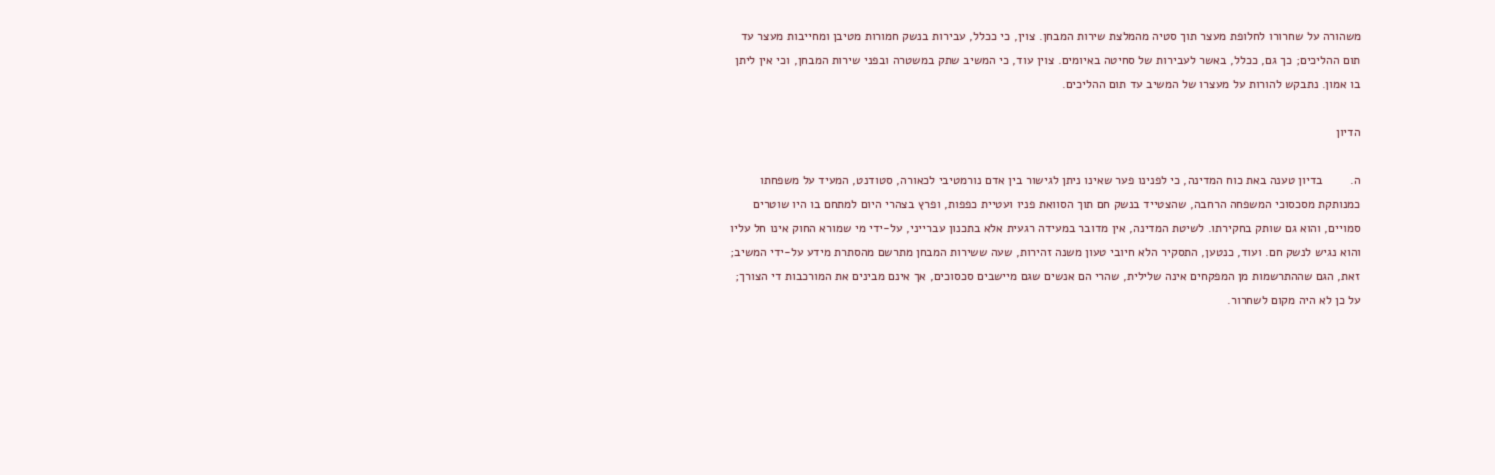משהורה על שחרורו לחלופת מעצר תוך סטיה מהמלצת שירות המבחן. צוין, כי ככלל, עבירות בנשק חמורות מטיבן ומחייבות מעצר עד תום ההליכים; כך גם, ככלל, באשר לעבירות של סחיטה באיומים. צוין עוד, כי המשיב שתק במשטרה ובפני שירות המבחן, וכי אין ליתן בו אמון. נתבקש להורות על מעצרו של המשיב עד תום ההליכים.

הדיון

ה.        בדיון טענה באת כוח המדינה, כי לפנינו פער שאינו ניתן לגישור בין אדם נורמטיבי לכאורה, סטודנט, המעיד על משפחתו כמנותקת מסכסוכי המשפחה הרחבה, שהצטייד בנשק חם תוך הסוואת פניו ועטיית כפפות, ופרץ בצהרי היום למתחם בו היו שוטרים סמויים, והוא גם שותק בחקירתו. לשיטת המדינה, אין מדובר במעידה רגעית אלא בתכנון עברייני, על-ידי מי שמורא החוק אינו חל עליו והוא נגיש לנשק חם. ועוד, כנטען, התסקיר הלא חיובי טעון משנה זהירות, שעה ששירות המבחן מתרשם מהסתרת מידע על-ידי המשיב; זאת, הגם שההתרשמות מן המפקחים אינה שלילית, שהרי הם אנשים שגם מיישבים סכסוכים, אך אינם מבינים את המורכבות די הצורך; על כן לא היה מקום לשחרור.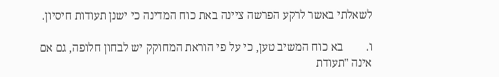לשאלתי באשר לרקע הפרשה ציינה באת כוח המדינה כי ישנן תעודות חיסיון.

ו.        בא כוח המשיב טען, כי על פי הוראת המחוקק יש לבחון חלופה, גם אם אינה "תעודת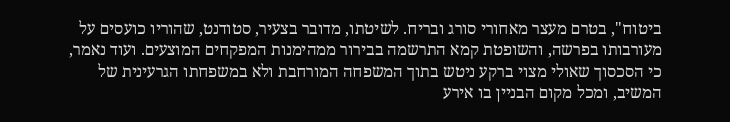ביטוח", בטרם מעצר מאחורי סורג ובריח. לשיטתו, מדובר בצעיר, סטודנט, שהוריו כועסים על מעורבותו בפרשה, והשופטת קמא התרשמה בבירור ממהימנות המפקחים המוצעים. ועוד נאמר, כי הסכסוך שאולי מצוי ברקע ניטש בתוך המשפחה המורחבת ולא במשפחתו הגרעינית של המשיב, ומכל מקום הבניין בו אירע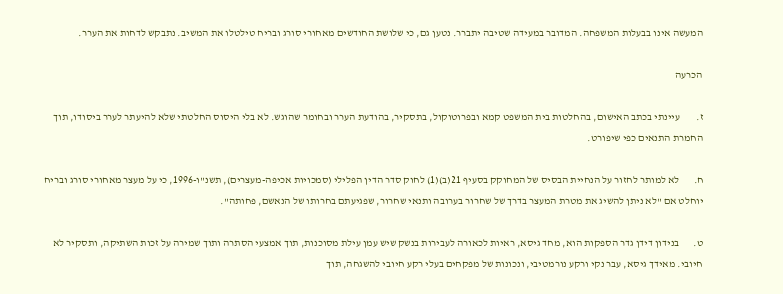המעשה אינו בבעלות המשפחה. המדובר במעידה שטיבה יתברר. נטען גם, כי שלושת החודשים מאחורי סורג ובריח טילטלו את המשיב. נתבקש לדחות את הערר.

הכרעה

ז.        עיינתי בכתב האישום, בהחלטות בית המשפט קמא ובפרוטוקול, בתסקיר, בהודעת הערר ובחומר שהוגש. לא בלי היסוס החלטתי שלא להיעתר לערר ביסודו, תוך החמרת התנאים כפי שיפורט.

ח.       לא למותר לחזור על הנחיית הבסיס של המחוקק בסעיף 21(ב)(1) לחוק סדר הדין הפלילי (סמכויות אכיפה-מעצרים), תשנ"ו-1996, כי על מעצר מאחורי סורג ובריח יוחלט אם "לא ניתן להשיג את מטרת המעצר בדרך של שחרור בערובה ותנאי שחרור, שפגיעתם בחרותו של הנאשם, פחותה".

ט.       בנידון דידן גדר הספקות הוא, מחד גיסא, ראיות לכאורה לעבירות בנשק שיש עמן עילת מסוכנות, תוך אמצעי הסתרה ותוך שמירה על זכות השתיקה, ותסקיר לא חיובי. מאידך גיסא, עבר נקי ורקע נורמטיבי, ונכונות של מפקחים בעלי רקע חיובי להשגחה, תוך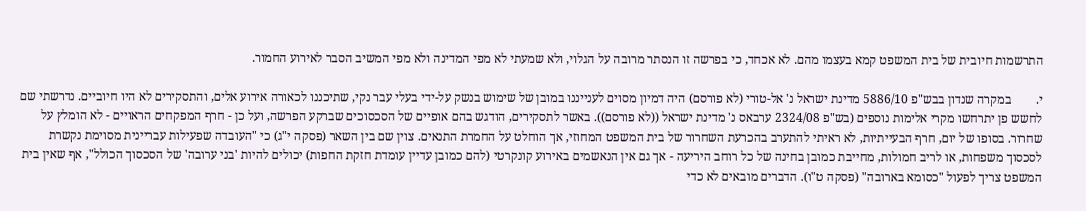התרשמות חיובית של בית המשפט קמא בעצמו מהם. לא אכחד, כי בפרשה זו הנסתר מרובה על הגלוי, ולא שמעתי לא מפי המדינה ולא מפי המשיב הסבר לאירוע החמור.

י.        במקרה שנדון בבש"פ 5886/10 מדינת ישראל נ' אל-טורי (לא פורסם) היה דמיון מסוים לענייננו במובן של שימוש בנשק על-ידי בעלי עבר נקי, שתיכננו לכאורה אירוע אלים, והתסקירים לא היו חיוביים. נדרשתי שם לחשש פן יתרחשו מקרי אלימות נוספים (בש"פ 2324/08 ערבאס נ' מדינת ישראל ((לא פורסם)). באשר לתסקירים, הודגש בהם אופיים של הסכסוכים שברקע הפרשה, ועל כן - חרף המפקחים הראויים - לא הומלץ על שחרור. בסופו של יום, חרף הבעייתיות, לא ראיתי להתערב בהכרעת השחרור של בית המשפט המחוזי, אך הוחלט על החמרת התנאים. צוין שם בין השאר (פסקה י"ג) כי "העובדה שפעילות עבריינית מסוימת נקשרת לסכסוך משפחות, או לריב חמולות, מחייבת כמובן בחינה של כל רוחב היריעה - אך גם אין הנאשמים באירוע קונקרטי (להם כמובן עדיין עומדת חזקת החפות) יכולים להיות 'בני ערובה' של הסכסוך הכולל", אף שאין בית המשפט צריך לפעול "כסומא בארובה" (פסקה ט"ו). הדברים מובאים לא כדי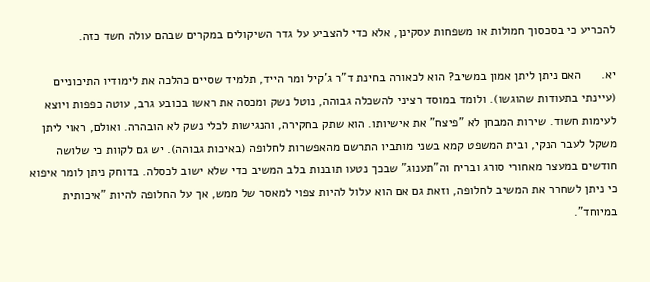להכריע כי בסכסוך חמולות או משפחות עסקינן, אלא כדי להצביע על גדר השיקולים במקרים שבהם עולה חשד כזה.

יא.      האם ניתן ליתן אמון במשיב? הוא לכאורה בחינת ד"ר ג'קיל ומר הייד, תלמיד שסיים כהלכה את לימודיו התיכוניים (עיינתי בתעודות שהוגשו). ולומד במוסד רציני להשכלה גבוהה, נוטל נשק ומכסה את ראשו בכובע גרב, עוטה כפפות ויוצא לעימות חשוד. שירות המבחן לא "פיצח" את אישיותו. הוא שתק בחקירה, והנגישות לכלי נשק לא הובהרה. ואולם, ראוי ליתן משקל לעבר הנקי, ובית המשפט קמא בשני מותביו התרשם מהאפשרות לחלופה (באיכות גבוהה). יש גם לקוות כי שלושה חודשים במעצר מאחורי סורג ובריח וה"תענוג" שבכך נטעו תובנות בלב המשיב כדי שלא ישוב לכסלה. בדוחק ניתן לומר איפוא כי ניתן לשחרר את המשיב לחלופה, וזאת גם אם הוא עלול להיות צפוי למאסר של ממש, אך על החלופה להיות "איכותית במיוחד".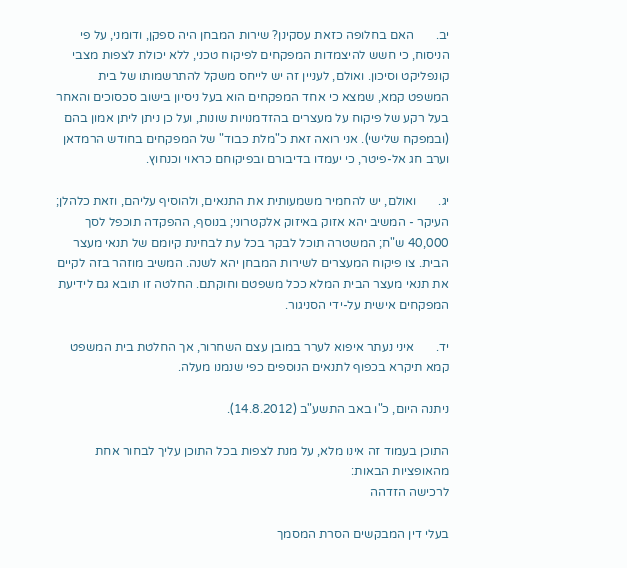יב.       האם בחלופה כזאת עסקינן? שירות המבחן היה ספקן, ודומני, על פי הניסוח, כי חשש להיצמדות המפקחים לפיקוח טכני, ללא יכולת לצפות מצבי קונפליקט וסיכון. ואולם, לעניין זה יש לייחס משקל להתרשמותו של בית המשפט קמא, שמצא כי אחד המפקחים הוא בעל ניסיון בישוב סכסוכים והאחר בעל רקע של פיקוח על מעצרים בהזדמנויות שונות, ועל כן ניתן ליתן אמון בהם (ובמפקח שלישי). אני רואה זאת כ"מלת כבוד" של המפקחים בחודש הרמדאן וערב חג אל-פיטר, כי יעמדו בדיבורם ובפיקוחם כראוי וכנחוץ.

יג.       ואולם, יש להחמיר משמעותית את התנאים, ולהוסיף עליהם, וזאת כלהלן; העיקר - המשיב יהא אזוק באיזוק אלקטרוני; בנוסף, ההפקדה תוכפל לסך 40,000 ש"ח; המשטרה תוכל לבקר בכל עת לבחינת קיומם של תנאי מעצר הבית. צו פיקוח המעצרים לשירות המבחן יהא לשנה. המשיב מוזהר בזה לקיים את תנאי מעצר הבית המלא ככל משפטם וחוקתם. החלטה זו תובא גם לידיעת המפקחים אישית על-ידי הסניגור.

יד.       איני נעתר איפוא לערר במובן עצם השחרור, אך החלטת בית המשפט קמא תיקרא בכפוף לתנאים הנוספים כפי שנמנו מעלה.

ניתנה היום, כ"ו באב התשע"ב (14.8.2012).

התוכן בעמוד זה אינו מלא, על מנת לצפות בכל התוכן עליך לבחור אחת מהאופציות הבאות:
לרכישה הזדהה

בעלי דין המבקשים הסרת המסמך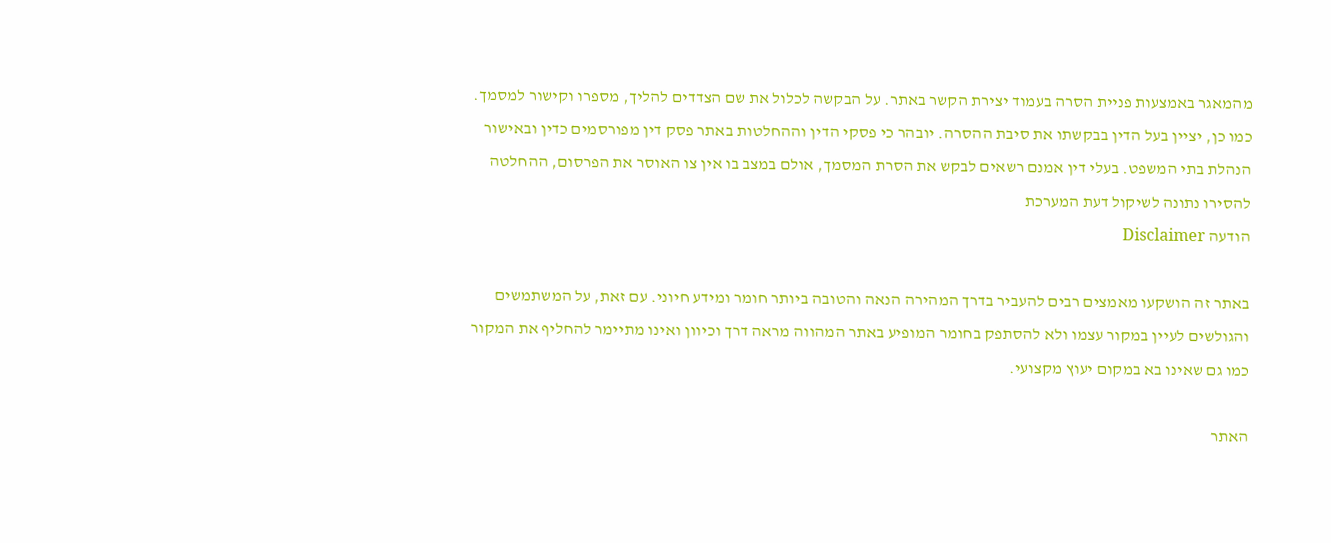מהמאגר באמצעות פניית הסרה בעמוד יצירת הקשר באתר. על הבקשה לכלול את שם הצדדים להליך, מספרו וקישור למסמך. כמו כן, יציין בעל הדין בבקשתו את סיבת ההסרה. יובהר כי פסקי הדין וההחלטות באתר פסק דין מפורסמים כדין ובאישור הנהלת בתי המשפט. בעלי דין אמנם רשאים לבקש את הסרת המסמך, אולם במצב בו אין צו האוסר את הפרסום, ההחלטה להסירו נתונה לשיקול דעת המערכת
הודעה Disclaimer

באתר זה הושקעו מאמצים רבים להעביר בדרך המהירה הנאה והטובה ביותר חומר ומידע חיוני. עם זאת, על המשתמשים והגולשים לעיין במקור עצמו ולא להסתפק בחומר המופיע באתר המהווה מראה דרך וכיוון ואינו מתיימר להחליף את המקור כמו גם שאינו בא במקום יעוץ מקצועי.

האתר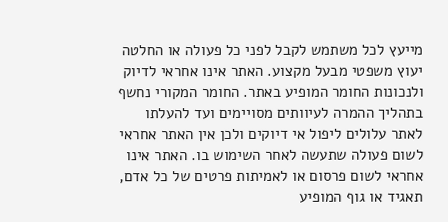מייעץ לכל משתמש לקבל לפני כל פעולה או החלטה יעוץ משפטי מבעל מקצוע. האתר אינו אחראי לדיוק ולנכונות החומר המופיע באתר. החומר המקורי נחשף בתהליך ההמרה לעיוותים מסויימים ועד להעלתו לאתר עלולים ליפול אי דיוקים ולכן אין האתר אחראי לשום פעולה שתעשה לאחר השימוש בו. האתר אינו אחראי לשום פרסום או לאמיתות פרטים של כל אדם, תאגיד או גוף המופיע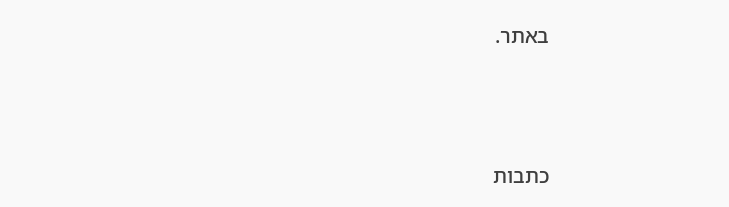באתר.




כתבות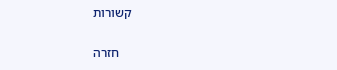קשורות

    חזרה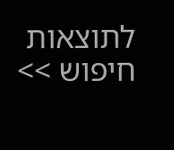לתוצאות חיפוש >>